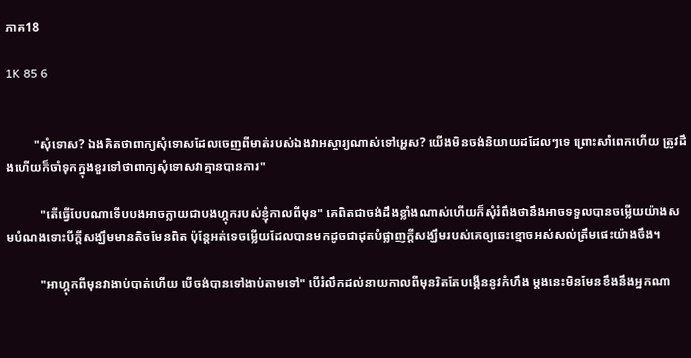ភាគ18

1K 85 6


         "សុំទោស? ឯងគិតថាពាក្យសុំទោសដែលចេញពីមាត់របស់ឯងវាអស្ចារ្យណាស់ទៅអ្ហេស? យើងមិនចង់និយាយដដែលៗទេ ព្រោះសាំពេកហើយ ត្រូវដឹងហើយក៏ចាំទុកក្នុងខួរទៅថាពាក្យសុំទោសវាគ្មានបានការ"

           "តើធ្វើបែបណាទើបបងអាចក្លាយជាបងហ្គុករបស់ខ្ញុំកាលពីមុន" គេពិតជាចង់ដឹងខ្លាំងណាស់ហើយក៏សុំរំពឹងថានឹងអាចទទួលបានចម្លើយយ៉ាងសមបំណងទោះបីក្ដីសង្ឃឹមមានតិចមែនពិត ប៉ុន្តែអត់ទេចម្លើយដែលបានមកដូចជាដុតបំផ្លាញក្ដីសង្ឃឹមរបស់គេឲ្យឆេះខ្មោចអស់សល់ត្រឹមផេះយ៉ាងចឹង។

           "អាហ្គុកពីមុនវាងាប់បាត់ហើយ បើចង់បានទៅងាប់តាមទៅ" បើរំលឹកដល់នាយកាលពីមុនរិតតែបង្កើននូវកំហឹង ម្ដងនេះមិនមែនខឹងនឹងអ្នកណា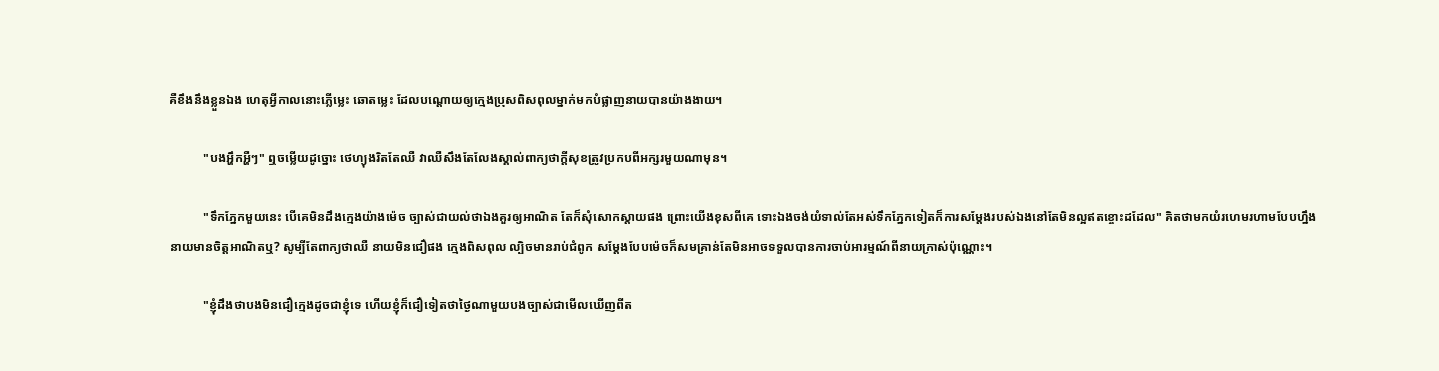គឺខឹងនឹងខ្លួនឯង ហេតុអ្វីកាលនោះភ្លើម្លេះ ឆោតម្លេះ ដែលបណ្ដោយឲ្យក្មេងប្រុសពិសពុលម្នាក់មកបំផ្លាញនាយបានយ៉ាងងាយ។

           "បងអ្ហឹកអ្ហឺៗ" ឮចម្លើយដូច្នោះ ថេហ្យុងរិតតែឈឺ វាឈឺសឹងតែលែងស្គាល់ពាក្យថាក្ដីសុខត្រូវប្រកបពីអក្សរមួយណាមុន។

           "ទឹកភ្នែកមួយនេះ បើគេមិនដឹងក្មេងយ៉ាងម៉េច ច្បាស់ជាយល់ថាឯងគួរឲ្យអាណិត តែក៏សុំសោកស្ដាយផង ព្រោះយើងខុសពីគេ ទោះឯងចង់យំទាល់តែអស់ទឹកភ្នែកទៀតក៏ការសម្ដែងរបស់ឯងនៅតែមិនល្អឥតខ្ចោះដដែល" គិតថាមកយំរហេមរហាមបែបហ្នឹង នាយមានចិត្តអាណិតឬ? សូម្បីតែពាក្យថាឈឺ នាយមិនជឿផង ក្មេងពិសពុល ល្បិចមានរាប់ជំពូក សម្ដែងបែបម៉េចក៏សមគ្រាន់តែមិនអាចទទួលបានការចាប់អារម្មណ៍ពីនាយក្រាស់ប៉ុណ្ណោះ។

           "ខ្ញុំដឹងថាបងមិនជឿក្មេងដូចជាខ្ញុំទេ ហើយខ្ញុំក៏ជឿទៀតថាថ្ងៃណាមួយបងច្បាស់ជាមើលឃើញពីត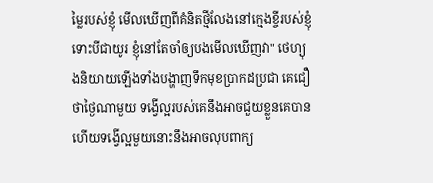ម្លៃរបស់ខ្ញុំ មើលឃើញពីគំនិតថ្មីលែងនៅក្មេងខ្ចីរបស់ខ្ញុំ ទោះបីជាយូរ ខ្ញុំនៅតែចាំឲ្យបងមើលឃើញវា" ថេហ្យុងនិយាយឡើងទាំងបង្ហាញទឹកមុខប្រាកដប្រជា គេជឿថាថ្ងៃណាមួយ ទង្វើល្អរបស់គេនឹងអាចជួយខ្លួនគេបាន ហើយទង្វើល្អមួយនោះនឹងអាចលុបពាក្យ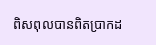ពិសពុលបានពិតប្រាកដ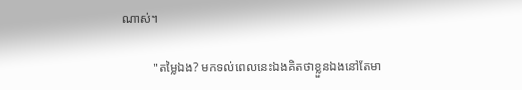ណាស់។

          "តម្លៃឯង? មកទល់ពេលនេះឯងគិតថាខ្លួនឯងនៅតែមា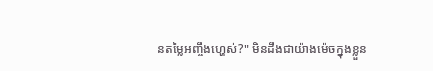នតម្លៃអញ្ចឹងហ្ហេស់?" មិនដឹងជាយ៉ាងម៉េចក្នុងខ្លួន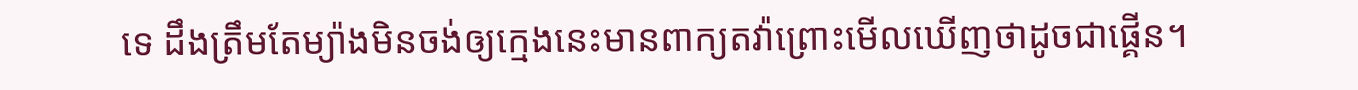ទេ ដឹងត្រឹមតែម្យ៉ាងមិនចង់ឲ្យក្មេងនេះមានពាក្យតវ៉ាព្រោះមើលឃើញថាដូចជាផ្គើន។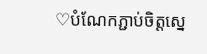♡បំណែកភ្ជាប់ចិត្តស្នេ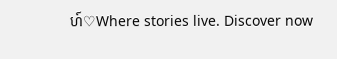ហ៍♡Where stories live. Discover now